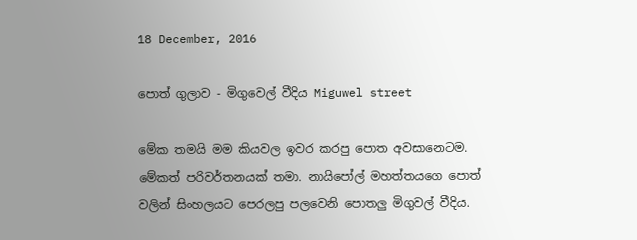18 December, 2016

පොත් ගුලාව - මිගුවෙල් වීදිය Miguwel street

මේක තමයි මම කියවල ඉවර කරපු පොත අවසානෙටම. මේකත් පරිවර්තනයක් තමා. නායිපෝල් මහත්තයගෙ පොත් වලින් සිංහලයට පෙරලපු පලවෙනි පොතලු මිගුවල් වීදිය.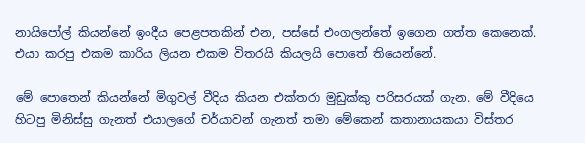නායිපෝල් කියන්නේ ඉංදීය පෙළපතකින් එන, පස්සේ එංගලන්තේ ඉගෙන ගත්ත කෙනෙක්. එයා කරපු එකම කාරිය ලියන එකම විතරයි කියලයි පොතේ තියෙන්නේ.

මේ පොතෙන් කියන්නේ මිගුවල් වීදිය කියන එක්තරා මුඩුක්කු පරිසරයක් ගැන. මේ වීදියෙ හිටපු මිනිස්සු ගැනත් එයාලගේ චර්යාවන් ගැනත් තමා මේකෙන් කතානායකයා විස්තර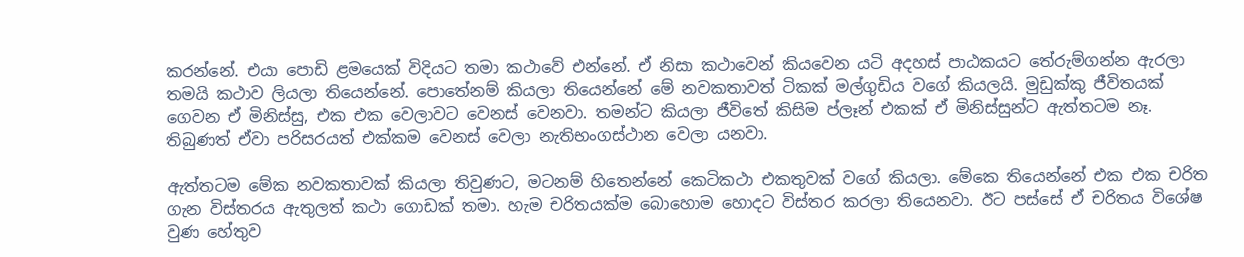කරන්නේ. එයා පොඩි ළමයෙක් විදියට තමා කථාවේ එන්නේ. ඒ නිසා කථාවෙන් කියවෙන යටි අදහස් පාඨකයට තේරුම්ගන්න ඇරලා තමයි කථාව ලියලා තියෙන්නේ. පොතේනම් කියලා තියෙන්නේ මේ නවකතාවත් ටිකක් මල්ගුඩිය වගේ කියලයි. මුඩුක්කු ජීවිතයක් ගෙවන ඒ මිනිස්සු, එක එක වෙලාවට වෙනස් වෙනවා. තමන්ට කියලා ජීවිතේ කිසිම ප්ලෑන් එකක් ඒ මිනිස්සුන්ට ඇත්තටම නෑ. තිබුණත් ඒවා පරිසරයත් එක්කම වෙනස් වෙලා නැතිභංගස්ථාන වෙලා යනවා.

ඇත්තටම මේක නවකතාවක් කියලා තිවුණට, මටනම් හිතෙන්නේ කෙටිකථා එකතුවක් වගේ කියලා. මේකෙ තියෙන්නේ එක එක චරිත ගැන විස්තරය ඇතුලත් කථා ගොඩක් තමා. හැම චරිතයක්ම බොහොම හොදට විස්තර කරලා තියෙනවා. ඊට පස්සේ ඒ චරිතය විශේෂ වුණ හේතුව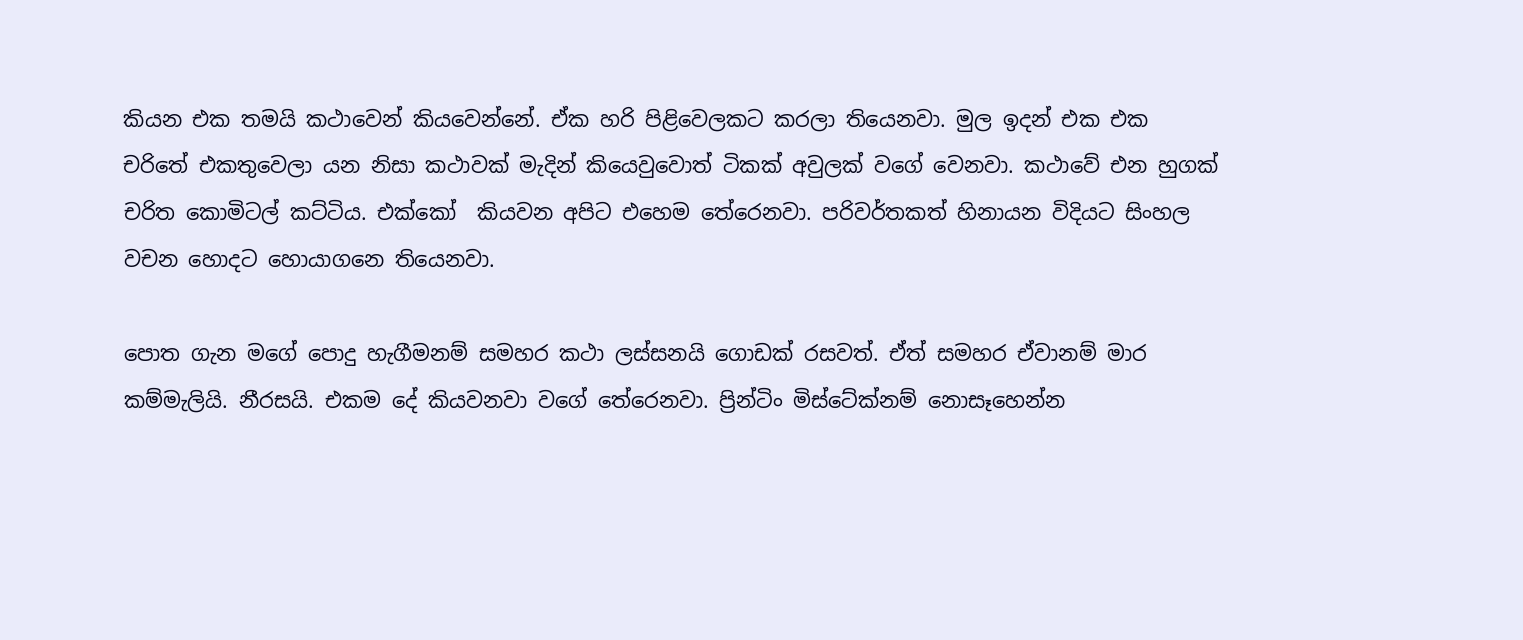කියන එක තමයි කථාවෙන් කියවෙන්නේ. ඒක හරි පිළිවෙලකට කරලා තියෙනවා. මුල ඉදන් එක එක චරිතේ එකතුවෙලා යන නිසා කථාවක් මැදින් කියෙවුවොත් ටිකක් අවුලක් වගේ වෙනවා. කථාවේ එන හුගක් චරිත කොමිටල් කට්ටිය. එක්කෝ  කියවන අපිට එහෙම තේරෙනවා. පරිවර්තකත් හිනායන විදියට සිංහල වචන හොදට හොයාගනෙ තියෙනවා.

පොත ගැන මගේ පොදු හැගීමනම් සමහර කථා ලස්සනයි ගොඩක් රසවත්. ඒත් සමහර ඒවානම් මාර කම්මැලියි. නීරසයි. එකම දේ කියවනවා වගේ තේරෙනවා. ප්‍රින්ටිං මිස්ටේක්නම් නොසෑහෙන්න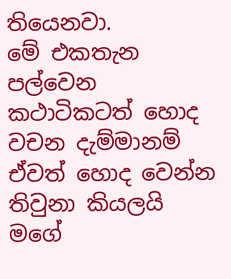තියෙනවා.
මේ එකතැන පල්වෙන කථාටිකටත් හොද වචන දැම්මානම් ඒවත් හොද වෙන්න තිවුනා කියලයි මගේ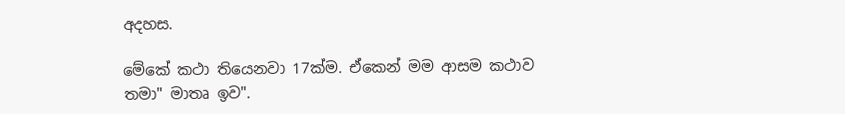අදහස.

මේකේ කථා තියෙනවා 17ක්ම. ඒකෙන් මම ආසම කථාව තමා" මාතෘ ඉව".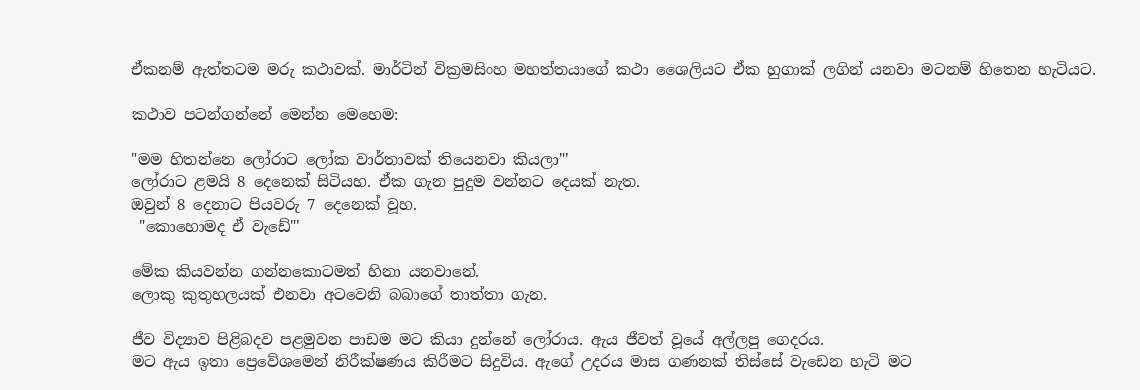ඒකනම් ඇත්තටම මරු කථාවක්. මාර්ටින් වික්‍රමසිංහ මහත්තයාගේ කථා ශෛලියට ඒක හුගාක් ලගින් යනවා මටනම් හිතෙන හැටියට.

කථාව පටන්ගන්නේ මෙන්න මෙහෙම:

"මම හිතන්නෙ ලෝරාට ලෝක වාර්තාවක් තියෙනවා කියලා"'
ලෝරාට ළමයි 8 දෙනෙක් සිටියහ. ඒක ගැන පුදුම වන්නට දෙයක් නැත.
ඔවුන් 8 දෙනාට පියවරු 7 දෙනෙක් වූහ.
 "කොහොමද ඒ වැඩේ"'

මේක කියවන්න ගන්නකොටමත් හිනා යනවානේ.
ලොකු කුතුහලයක් එනවා අටවෙනි බබාගේ තාත්තා ගැන.

ජීව විද්‍යාව පිළිබදව පළමුවන පාඩම මට කියා දුන්නේ ලෝරාය. ඇය ජීවත් වූයේ අල්ලපු ගෙදරය.
මට ඇය ඉතා ප්‍රෙවේශමෙන් නිරීක්ෂණය කිරීමට සිදුවිය. ඇගේ උදරය මාස ගණනක් තිස්සේ වැඩෙන හැටි මට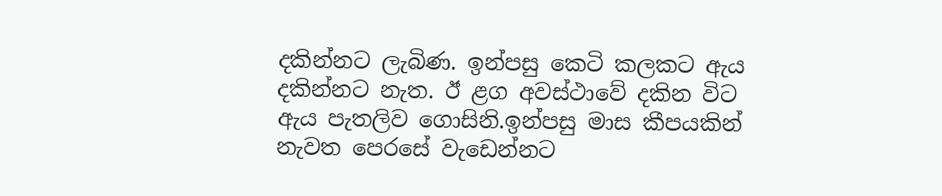දකින්නට ලැබිණ. ඉන්පසු කෙටි කලකට ඇය දකින්නට නැත. ඊ ළග අවස්ථාවේ දකින විට ඇය පැතලිව ගොසිනි.ඉන්පසු මාස කීපයකින් නැවත පෙරසේ වැඩෙන්නට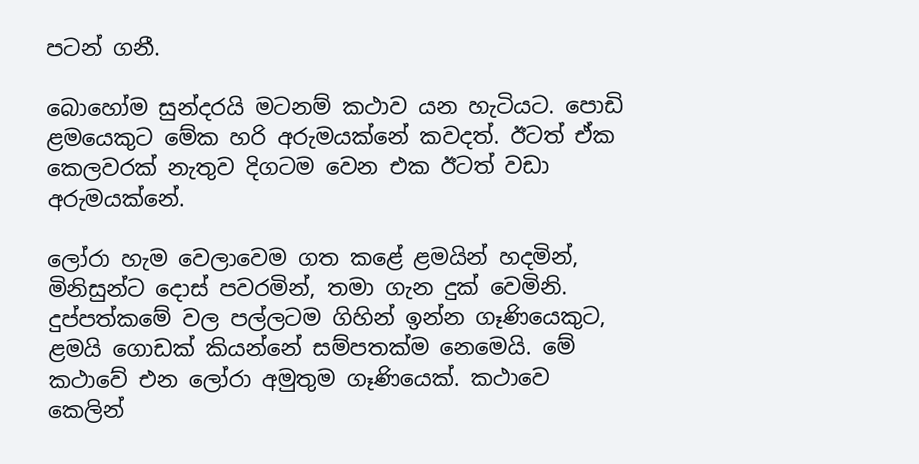පටන් ගනී.

බොහෝම සුන්දරයි මටනම් කථාව යන හැටියට. පොඩි ළමයෙකුට මේක හරි අරුමයක්නේ කවදත්. ඊටත් ඒක කෙලවරක් නැතුව දිගටම වෙන එක ඊටත් වඩා අරුමයක්නේ.

ලෝරා හැම වෙලාවෙම ගත කළේ ළමයින් හදමින්, මිනිසුන්ට දොස් පවරමින්, තමා ගැන දුක් වෙමිනි.
දුප්පත්කමේ වල පල්ලටම ගිහින් ඉන්න ගෑණියෙකුට, ළමයි ගොඩක් කියන්නේ සම්පතක්ම නෙමෙයි. මේ කථාවේ එන ලෝරා අමුතුම ගෑණියෙක්. කථාවෙ කෙලින්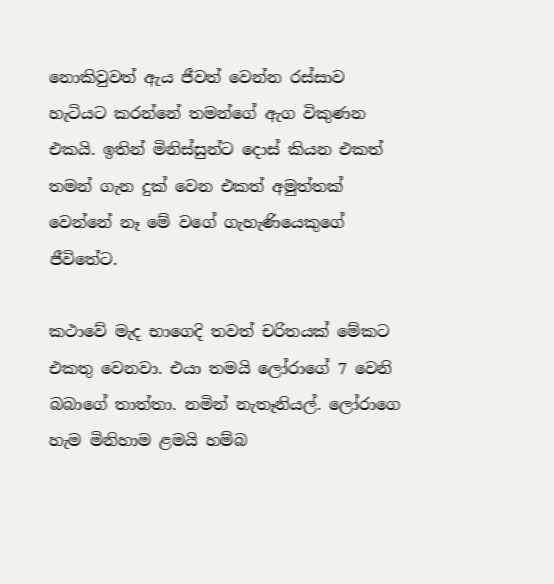නොකිවුවත් ඇය ජීවත් වෙන්න රස්සාව හැටියට කරන්නේ තමන්ගේ ඇග විකුණන එකයි. ඉතින් මිනිස්සුන්ට දොස් කියන එකත් තමන් ගැන දුක් වෙන එකත් අමුත්තක් වෙන්නේ නෑ මේ වගේ ගැහැණියෙකුගේ ජීවිතේට.

කථාවේ මැද භාගෙදි තවත් චරිතයක් මේකට එකතු වෙනවා. එයා තමයි ලෝරාගේ 7 වෙනි බබාගේ තාත්තා. නමින් නැතෑනියල්. ලෝරාගෙ හැම මිනිහාම ළමයි හම්බ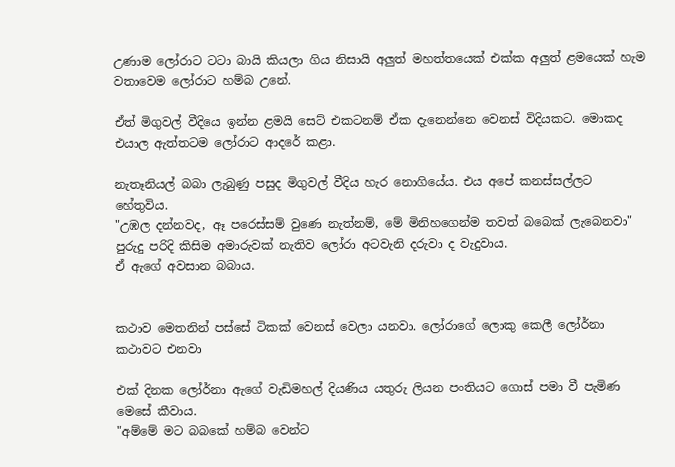උණාම ලෝරාට ටටා බායි කියලා ගිය නිසායි අලුත් මහත්තයෙක් එක්ක අලුත් ළමයෙක් හැම වතාවෙම ලෝරාට හම්බ උනේ.

ඒත් මිගුවල් වීදියෙ ඉන්න ළමයි සෙට් එකටනම් ඒක දැනෙන්නෙ වෙනස් විදියකට. මොකද එයාල ඇත්තටම ලෝරාට ආදරේ කළා.

නැතෑනියල් බබා ලැබුණු පසුද මිගුවල් වීදිය හැර නොගියේය. එය අපේ කනස්සල්ලට හේතුවිය.
"උඹල දන්නවද, ඈ පරෙස්සම් වුණෙ නැත්නම්, මේ මිනිහගෙන්ම තවත් බබෙක් ලැබෙනවා"
පුරුදු පරිදි කිසිම අමාරුවක් නැතිව ලෝරා අටවැනි දරුවා ද වැදුවාය.
ඒ ඇගේ අවසාන බබාය.


කථාව මෙතනින් පස්සේ ටිකක් වෙනස් වෙලා යනවා. ලෝරාගේ ලොකු කෙලී ලෝර්නා කථාවට එනවා

එක් දිනක ලෝර්නා ඇගේ වැඩිමහල් දියණිය යතුරු ලියන පංතියට ගොස් පමා වී පැමිණ මෙසේ කීවාය.
"අම්මේ මට බබකේ හම්බ වෙන්ට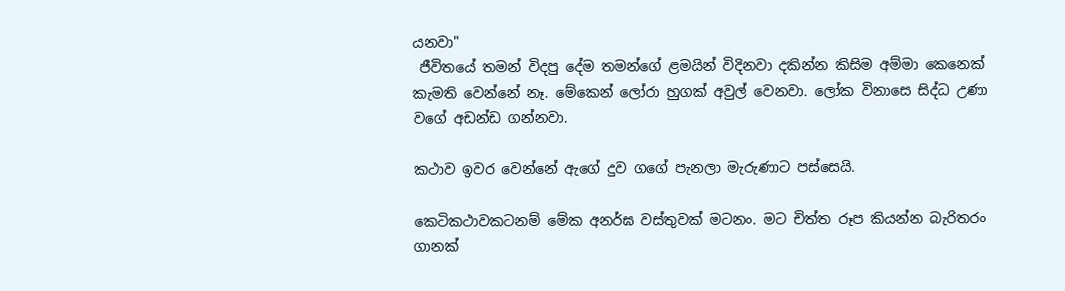යනවා"
 ජීවිතයේ තමන් විදපු දේම තමන්ගේ ළමයින් විදිනවා දකින්න කිසිම අම්මා කෙනෙක් කැමති වෙන්නේ නෑ. මේකෙන් ලෝරා හුගක් අවුල් වෙනවා. ලෝක විනාසෙ සිද්ධ උණා වගේ අඩන්ඩ ගන්නවා.

කථාව ඉවර වෙන්නේ ඇගේ දුව ගගේ පැනලා මැරුණාට පස්සෙයි.

කෙටිකථාවකටනම් මේක අනර්ඝ වස්තුවක් මටනං. මට චිත්ත රූප කියන්න බැරිතරං ගානක්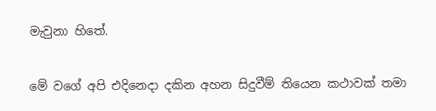මැවුනා හිතේ.

මේ වගේ අපි එදිනෙදා දකින අහන සිදුවීම් තියෙන කථාවක් තමා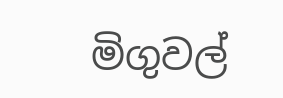මිගුවල්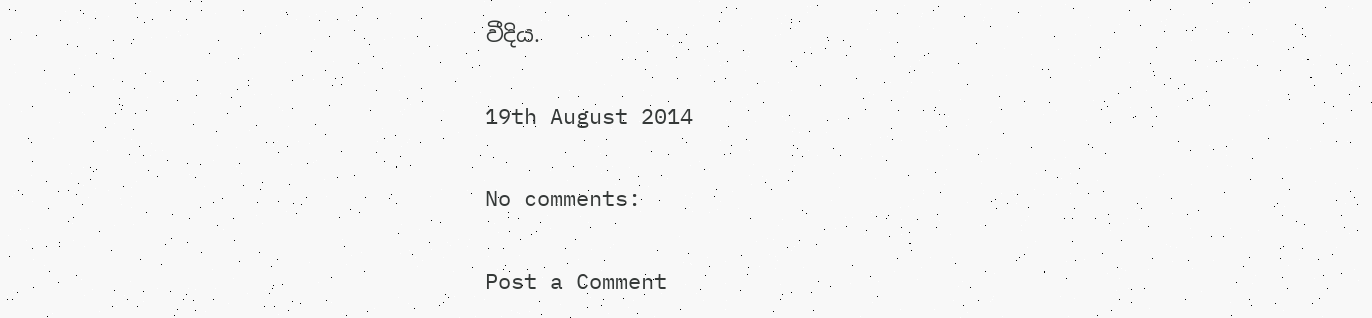වීදිය.

19th August 2014

No comments:

Post a Comment